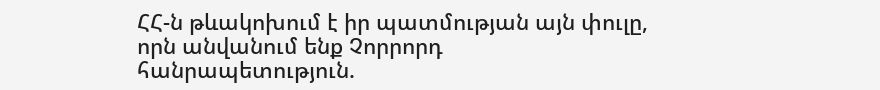ՀՀ-ն թևակոխում է իր պատմության այն փուլը, որն անվանում ենք Չորրորդ հանրապետություն.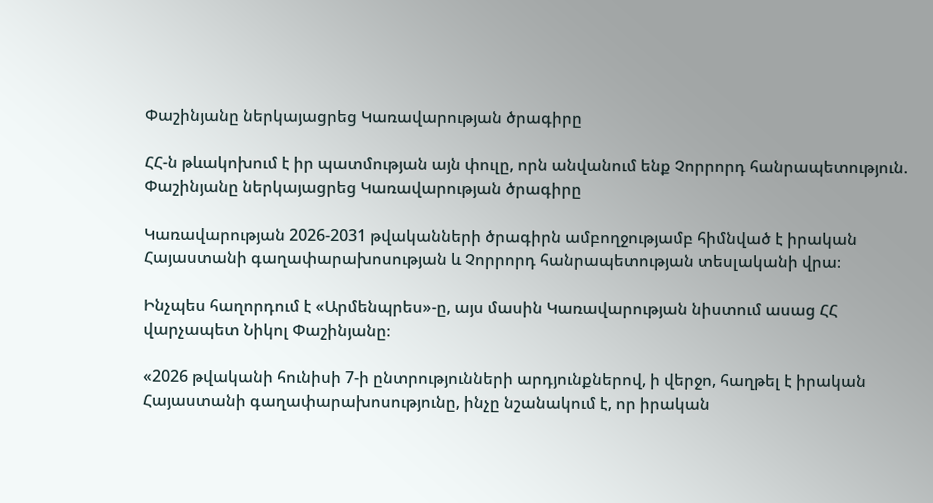Փաշինյանը ներկայացրեց Կառավարության ծրագիրը

ՀՀ-ն թևակոխում է իր պատմության այն փուլը, որն անվանում ենք Չորրորդ հանրապետություն. Փաշինյանը ներկայացրեց Կառավարության ծրագիրը

Կառավարության 2026-2031 թվականների ծրագիրն ամբողջությամբ հիմնված է իրական Հայաստանի գաղափարախոսության և Չորրորդ հանրապետության տեսլականի վրա։

Ինչպես հաղորդում է «Արմենպրես»-ը, այս մասին Կառավարության նիստում ասաց ՀՀ վարչապետ Նիկոլ Փաշինյանը։

«2026 թվականի հունիսի 7-ի ընտրությունների արդյունքներով, ի վերջո, հաղթել է իրական Հայաստանի գաղափարախոսությունը, ինչը նշանակում է, որ իրական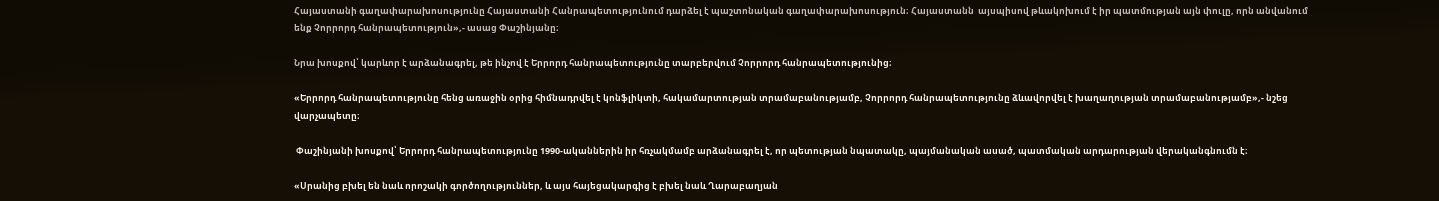Հայաստանի գաղափարախոսությունը Հայաստանի Հանրապետությունում դարձել է պաշտոնական գաղափարախոսություն։ Հայաստանն  այսպիսով թևակոխում է իր պատմության այն փուլը, որն անվանում ենք Չորրորդ հանրապետություն»,- ասաց Փաշինյանը։

Նրա խոսքով՝ կարևոր է արձանագրել, թե ինչով է Երրորդ հանրապետությունը տարբերվում Չորրորդ հանրապետությունից։

«Երրորդ հանրապետությունը հենց առաջին օրից հիմնադրվել է կոնֆլիկտի, հակամարտության տրամաբանությամբ, Չորրորդ հանրապետությունը ձևավորվել է խաղաղության տրամաբանությամբ»,- նշեց վարչապետը։

 Փաշինյանի խոսքով՝ Երրորդ հանրապետությունը 1990-ականներին իր հռչակմամբ արձանագրել է, որ պետության նպատակը, պայմանական ասած, պատմական արդարության վերականգնումն է։

«Սրանից բխել են նաև որոշակի գործողություններ, և այս հայեցակարգից է բխել նաև Ղարաբաղյան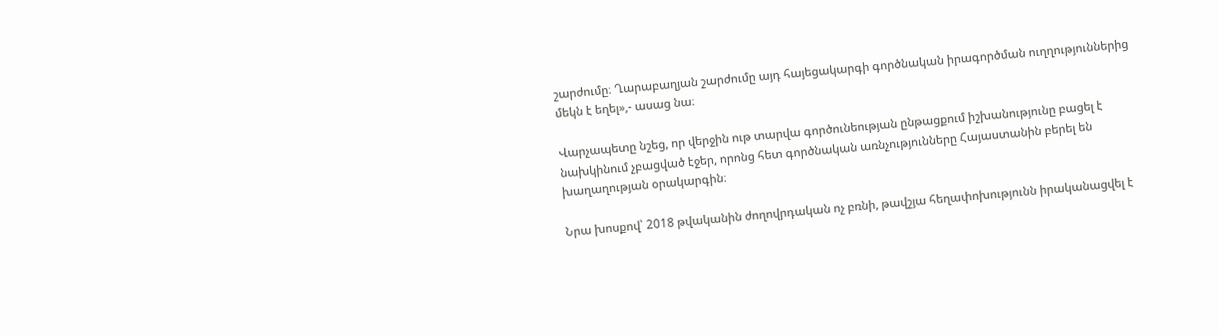շարժումը։ Ղարաբաղյան շարժումը այդ հայեցակարգի գործնական իրագործման ուղղություններից մեկն է եղել»,- ասաց նա։

Վարչապետը նշեց, որ վերջին ութ տարվա գործունեության ընթացքում իշխանությունը բացել է նախկինում չբացված էջեր, որոնց հետ գործնական առնչությունները Հայաստանին բերել են խաղաղության օրակարգին։

Նրա խոսքով՝ 2018 թվականին ժողովրդական ոչ բռնի, թավշյա հեղափոխությունն իրականացվել է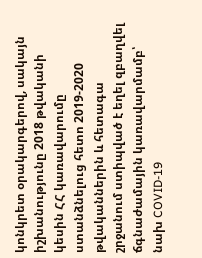կոնկրետ օրակարգերով, սակայն իշխանությունը 2018 թվականի կեսին ՀՀ կառավարումը ստանձնելուց հետո 2019-2020 թվականներին և հետագա շրջանում ստիպված է եղել զբաղվել ճգնաժամային կառավարմամբ՝ նախ COVID-19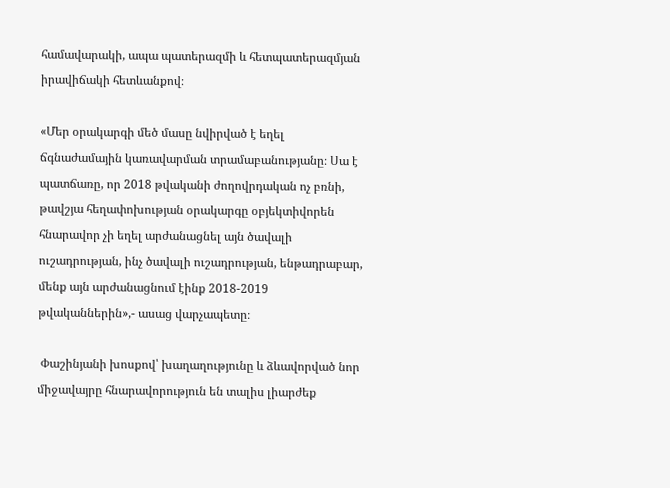համավարակի, ապա պատերազմի և հետպատերազմյան իրավիճակի հետևանքով։

«Մեր օրակարգի մեծ մասը նվիրված է եղել ճգնաժամային կառավարման տրամաբանությանը։ Սա է պատճառը, որ 2018 թվականի ժողովրդական ոչ բռնի, թավշյա հեղափոխության օրակարգը օբյեկտիվորեն հնարավոր չի եղել արժանացնել այն ծավալի ուշադրության, ինչ ծավալի ուշադրության, ենթադրաբար, մենք այն արժանացնում էինք 2018-2019 թվականներին»,- ասաց վարչապետը։

 Փաշինյանի խոսքով՝ խաղաղությունը և ձևավորված նոր միջավայրը հնարավորություն են տալիս լիարժեք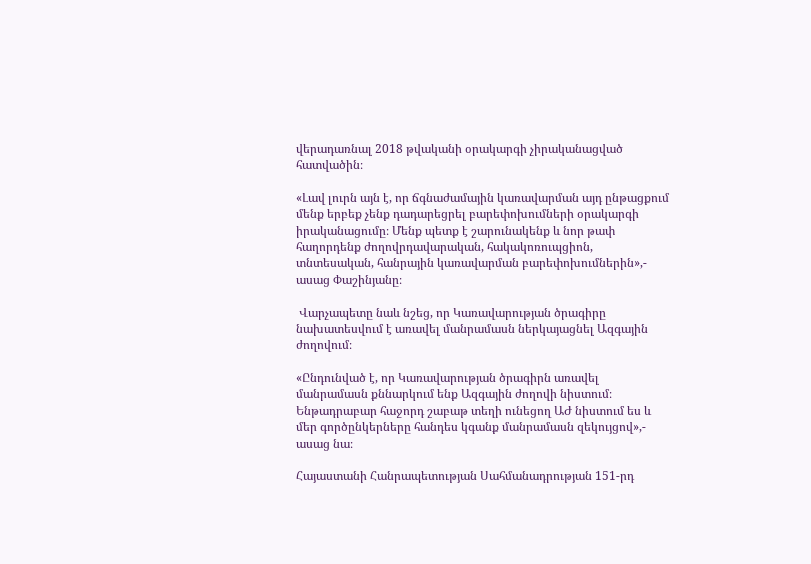վերադառնալ 2018 թվականի օրակարգի չիրականացված հատվածին։

«Լավ լուրն այն է, որ ճգնաժամային կառավարման այդ ընթացքում մենք երբեք չենք դադարեցրել բարեփոխումների օրակարգի իրականացումը։ Մենք պետք է շարունակենք և նոր թափ հաղորդենք ժողովրդավարական, հակակոռուպցիոն, տնտեսական, հանրային կառավարման բարեփոխումներին»,- ասաց Փաշինյանը։

 Վարչապետը նաև նշեց, որ Կառավարության ծրագիրը նախատեսվում է առավել մանրամասն ներկայացնել Ազգային ժողովում։

«Ընդունված է, որ Կառավարության ծրագիրն առավել մանրամասն քննարկում ենք Ազգային ժողովի նիստում։ Ենթադրաբար հաջորդ շաբաթ տեղի ունեցող ԱԺ նիստում ես և մեր գործընկերները հանդես կգանք մանրամասն զեկույցով»,- ասաց նա։

Հայաստանի Հանրապետության Սահմանադրության 151-րդ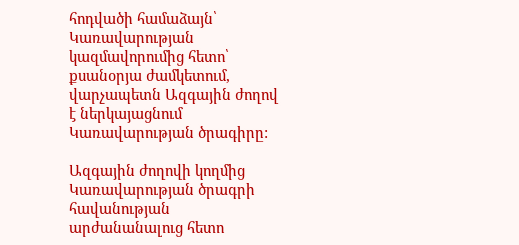հոդվածի համաձայն՝ Կառավարության կազմավորումից հետո՝ քսանօրյա ժամկետում, վարչապետն Ազգային ժողով է ներկայացնում Կառավարության ծրագիրը:

Ազգային ժողովի կողմից Կառավարության ծրագրի հավանության արժանանալուց հետո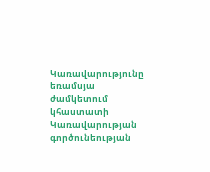Կառավարությունը եռամսյա ժամկետում կհաստատի Կառավարության գործունեության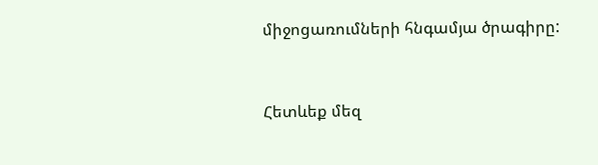միջոցառումների հնգամյա ծրագիրը:



Հետևեք մեզ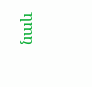նաև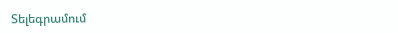Տելեգրամում